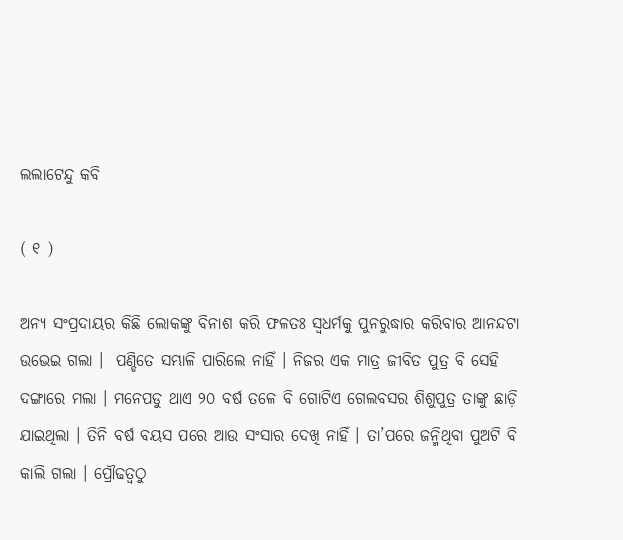ଲଲାଟେନ୍ଦୁ କବି

( ୧ )

ଅନ୍ୟ ସଂପ୍ରଦାୟର କିଛି ଲୋକଙ୍କୁ ବିନାଶ କରି ଫଳତଃ ସ୍ଵଧର୍ମକୁ ପୁନରୁଦ୍ଧାର କରିବାର ଆନନ୍ଦଟା ଉଭେଇ ଗଲା ।  ପଣ୍ଡିତେ ସମ୍ଭାଳି ପାରିଲେ ନାହିଁ । ନିଜର ଏକ ମାତ୍ର ଜୀବିତ ପୁତ୍ର ବି ସେହି ଦଙ୍ଗାରେ ମଲା ।‌ ମନେପଡୁ ଥାଏ ୨୦ ବର୍ଷ ତଳେ ବି ଗୋଟିଏ ଗେଲବସର ଶିଶୁପୁତ୍ର ତାଙ୍କୁ ଛାଡ଼ି ଯାଇଥିଲା । ତିନି ବର୍ଷ ବୟସ ପରେ ଆଉ ସଂସାର ଦେଖି ନାହିଁ । ତା’ପରେ ଜନ୍ମିଥିବା ପୁଅଟି ବି କାଲି ଗଲା । ପ୍ରୌଢତ୍ଵଠୁ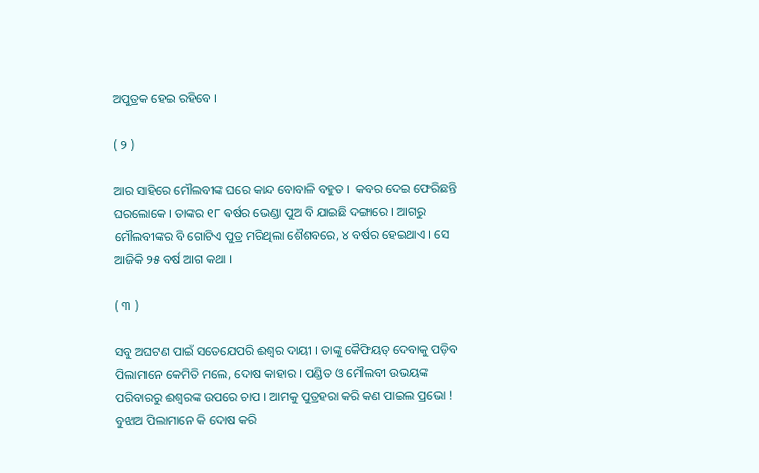ଅପୁତ୍ରକ ହେଇ ରହିବେ ।

( ୨ )

ଆର ସାହିରେ ମୌଲବୀଙ୍କ ଘରେ କାନ୍ଦ ବୋବାଳି ବହୁତ ।  କବର ଦେଇ ଫେରିଛନ୍ତି ଘରଲୋକେ । ତାଙ୍କର ୧୮ ଵର୍ଷର ଭେଣ୍ଡା ପୁଅ ବି ଯାଇଛି ଦଙ୍ଗାରେ । ଆଗରୁ ମୌଲବୀଙ୍କର ବି ଗୋଟିଏ ପୁତ୍ର ମରିଥିଲା ଶୈଶବରେ, ୪ ବର୍ଷର ହେଇଥାଏ । ସେ ଆଜିକି ୨୫ ବର୍ଷ ଆଗ କଥା ।

( ୩ )

ସବୁ ଅଘଟଣ ପାଇଁ ସତେଯେପରି ଈଶ୍ଵର ଦାୟୀ । ତାଙ୍କୁ କୈଫିୟତ୍‌ ଦେବାକୁ ପଡ଼ିବ ପିଲାମାନେ କେମିତି ମଲେ, ଦୋଷ କାହାର । ପଣ୍ଡିତ ଓ ମୌଲବୀ ଉଭୟଙ୍କ ପରିବାରରୁ ଈଶ୍ଵରଙ୍କ ଉପରେ ଚାପ । ଆମକୁ ପୁତ୍ରହରା କରି କଣ ପାଇଲ ପ୍ରଭୋ ! ବୁଝାଅ ପିଲାମାନେ କି ଦୋଷ କରି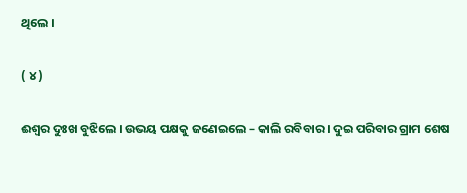ଥିଲେ ।

( ୪ )

ଈଶ୍ଵର ଦୁଃଖ ବୁଝିଲେ । ଉଭୟ ପକ୍ଷକୁ ଜଣେଇଲେ – କାଲି ରବିବାର । ଦୁଇ ପରିବାର ଗ୍ରାମ ଶେଷ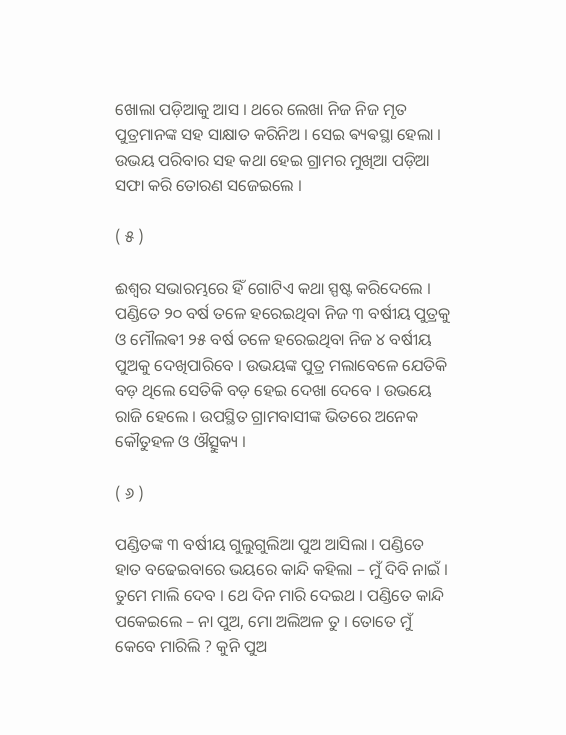ଖୋଲା ପଡ଼ିଆକୁ ଆସ । ଥରେ ଲେଖା ନିଜ ନିଜ ମୃତ ପୁତ୍ରମାନଙ୍କ ସହ ସାକ୍ଷାତ କରିନିଅ । ସେଇ ଵ୍ୟଵସ୍ଥା ହେଲା । ଉଭୟ ପରିବାର ସହ କଥା ହେଇ ଗ୍ରାମର ମୁଖିଆ ପଡ଼ିଆ ସଫା କରି ତୋରଣ ସଜେଇଲେ ।

( ୫ )

ଈଶ୍ଵର ସଭାରମ୍ଭରେ ହିଁ ଗୋଟିଏ କଥା ସ୍ପଷ୍ଟ କରିଦେଲେ । ପଣ୍ଡିତେ ୨୦ ବର୍ଷ ତଳେ ହରେଇଥିବା ନିଜ ୩ ବର୍ଷୀୟ ପୁତ୍ରକୁ ଓ ମୌଲଵୀ ୨୫ ବର୍ଷ ତଳେ ହରେଇଥିବା ନିଜ ୪ ବର୍ଷୀୟ ପୁଅକୁ ଦେଖିପାରିବେ । ଉଭୟଙ୍କ ପୁତ୍ର ମଲାବେଳେ ଯେତିକି ବଡ଼ ଥିଲେ ସେତିକି ବଡ଼ ହେଇ ଦେଖା ଦେବେ । ଉଭୟେ ରାଜି ହେଲେ । ଉପସ୍ଥିତ ଗ୍ରାମବାସୀଙ୍କ ଭିତରେ ଅନେକ କୌତୁହଳ ଓ ଔତ୍ସୁକ୍ୟ ।

( ୬ )

ପଣ୍ଡିତଙ୍କ ୩ ବର୍ଷୀୟ ଗୁଲୁଗୁଲିଆ ପୁଅ ଆସିଲା । ପଣ୍ଡିତେ ହାତ ବଢେଇବାରେ ଭୟରେ କାନ୍ଦି କହିଲା – ମୁଁ ଦିବି ନାଇଁ । ତୁମେ ମାଲି ଦେବ । ଥେ ଦିନ ମାରି ଦେଇଥ । ପଣ୍ଡିତେ କାନ୍ଦି ପକେଇଲେ – ନା ପୁଅ, ମୋ ଅଲିଅଳ ତୁ । ତୋତେ ମୁଁ କେବେ ମାରିଲି ? କୁନି ପୁଅ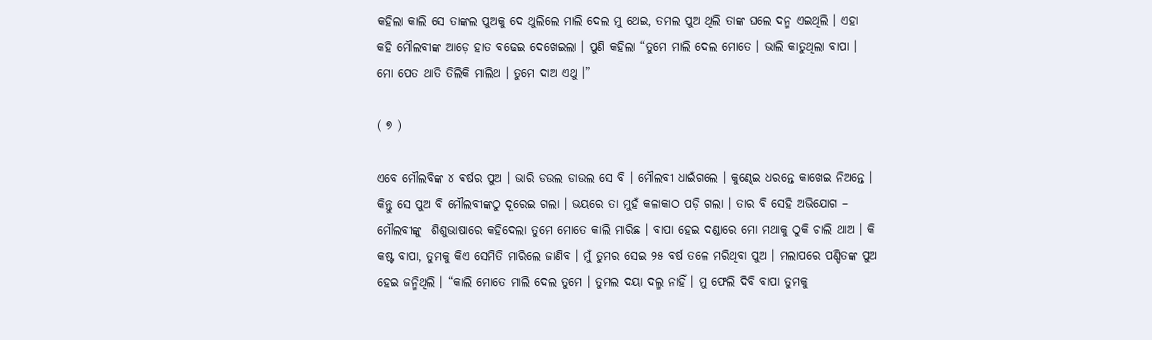କହିଲା କାଲି ସେ ତାଙ୍କଲ ପୁଅକୁ ଦେ ଥୁଲିଲେ ମାଲି ଦେଲ ମୁ ଥେଇ, ତମଲ ପୁଅ ଥିଲି ତାଙ୍କ ଘଲେ ଦନ୍ମ ଏଇଥିଲି । ଏହା କହି ମୌଲବୀଙ୍କ ଆଡ଼େ ହାତ ବଢେଇ ଦେଖେଇଲା । ପୁଣି କହିଲା “ତୁମେ ମାଲି ଦେଲ ମୋତେ । ଭାଲି କାତୁଥିଲା ବାପା । ମୋ ପେତ ଥାତି ତିଲିକି ମାଲିଥ । ତୁମେ ଦାଅ ଏଥୁ ।”

( ୭ )

ଏବେ ମୌଲବିଙ୍କ ୪ ଵର୍ଷର ପୁଅ । ଭାରି ଡଉଲ ଡାଉଲ ସେ ବି । ମୌଲବୀ ଧାଇଁଗଲେ । କୁଣ୍ଢେଇ ଧରନ୍ତେ କାଖେଇ ନିଅନ୍ତେ । କିନ୍ତୁ ସେ ପୁଅ ବି ମୌଲବୀଙ୍କଠୁ ଦୂରେଇ ଗଲା । ଭୟରେ ତା ମୁହଁ କଳାକାଠ ପଡ଼ି ଗଲା । ତାର ବି ସେହି ଅଭିଯୋଗ – ମୌଲବୀଙ୍କୁ  ଶିଶୁଭାଷାରେ କହିଦେଲା ତୁମେ ମୋତେ କାଲି ମାରିଛ । ବାପା ହେଇ ଦଣ୍ଡାରେ ମୋ ମଥାକୁ ଠୁକି ଚାଲି ଥାଅ । କି କଷ୍ଟ ବାପା, ତୁମକୁ କିଏ ସେମିତି ମାରିଲେ ଜାଣିବ । ମୁଁ ତୁମର ସେଇ ୨୫ ବର୍ଷ ତଳେ ମରିଥିବା ପୁଅ । ମଲାପରେ ପଣ୍ଡିତଙ୍କ ପୁଅ ହେଇ ଜନ୍ମିଥିଲି । “କାଲି ମୋତେ ମାଲି ଦେଲ ତୁମେ । ତୁମଲ ଦୟା ଦଲ୍ମ ନାହିଁ । ମୁ ଫେଲି ଦିବି ବାପା ତୁମକୁ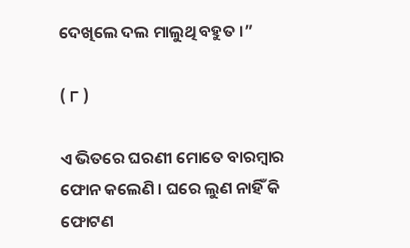ଦେଖିଲେ ଦଲ ମାଲୁଥି ବହୁତ ।”

( ୮ )

ଏ ଭିତରେ ଘରଣୀ ମୋତେ ବାରମ୍ବାର ଫୋନ କଲେଣି । ଘରେ ଲୁଣ ନାହିଁ କି ଫୋଟଣ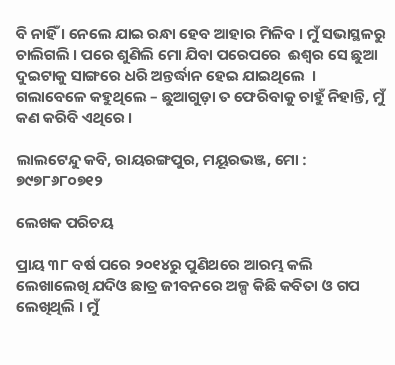ବି ନାହିଁ । ନେଲେ ଯାଇ ରନ୍ଧା ହେବ ଆହାର ମିଳିବ । ମୁଁ ସଭାସ୍ଥଳରୁ ଚାଲିଗଲି । ପରେ ଶୁଣିଲି ମୋ ଯିବା ପରେପରେ  ଈଶ୍ଵର ସେ ଛୁଆ ଦୁଇଟାକୁ ସାଙ୍ଗରେ ଧରି ଅନ୍ତର୍ଦ୍ଧାନ ହେଇ ଯାଇଥିଲେ  । ଗଲାବେଳେ କହୁଥିଲେ – ଛୁଆଗୁଡ଼ା ତ ଫେରିବାକୁ ଚାହୁଁ ନିହାନ୍ତି, ମୁଁ କଣ କରିବି ଏଥିରେ ।

ଲାଲଟେନ୍ଦୁ କବି, ରାୟରଙ୍ଗପୁର, ମୟୂରଭଞ୍ଜ, ମୋ : ୭୯୭୮୬୮୦୭୧୨

ଲେଖକ ପରିଚୟ

ପ୍ରାୟ ୩୮ ବର୍ଷ ପରେ ୨୦୧୪ରୁ ପୁଣିଥରେ ଆରମ୍ଭ କଲି ଲେଖାଲେଖି ଯଦିଓ ଛାତ୍ର ଜୀବନରେ ଅଳ୍ପ କିଛି କବିତା ଓ ଗପ ଲେଖିଥିଲି । ମୁଁ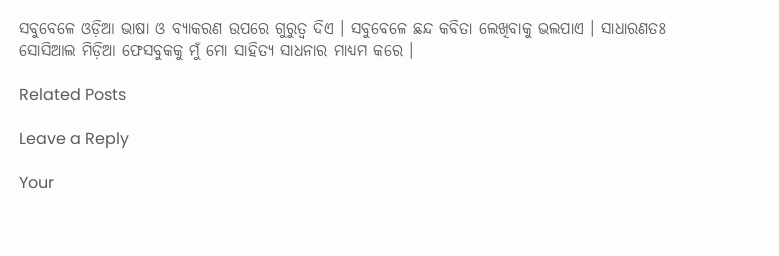ସବୁବେଳେ ଓଡ଼ିଆ ଭାଷା ଓ ବ୍ୟାକରଣ ଉପରେ ଗୁରୁତ୍ଵ ଦିଏ । ସବୁବେଳେ ଛନ୍ଦ କବିତା ଲେଖିବାକୁ ଭଲପାଏ । ସାଧାରଣତଃ ସୋସିଆଲ ମିଡ଼ିଆ ଫେସବୁକକୁ ମୁଁ ମୋ ସାହିତ୍ୟ ସାଧନାର ମାଧ୍ୟମ କରେ ।

Related Posts

Leave a Reply

Your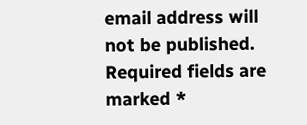email address will not be published. Required fields are marked *